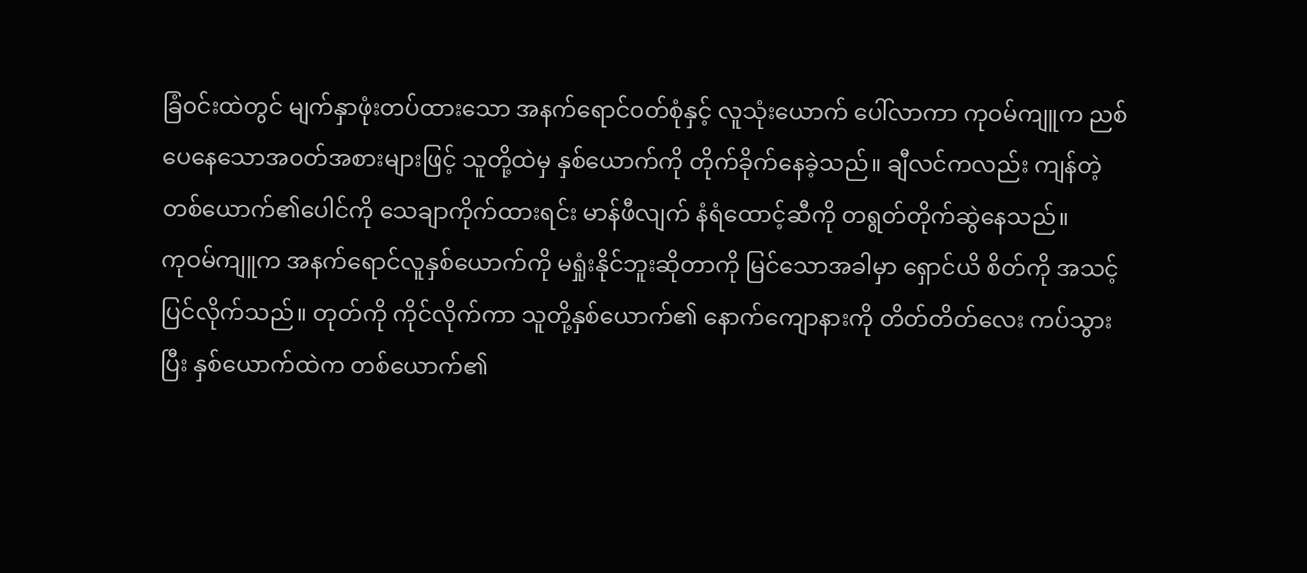ခြံ၀င်းထဲတွင် မျက်နှာဖုံးတပ်ထားသော အနက်ရောင်၀တ်စုံနှင့် လူသုံးယောက် ပေါ်လာကာ ကုဝမ်ကျူက ညစ်ပေနေသောအ၀တ်အစားများဖြင့် သူတို့ထဲမှ နှစ်ယောက်ကို တိုက်ခိုက်နေခဲ့သည်။ ချီလင်ကလည်း ကျန်တဲ့တစ်ယောက်၏ပေါင်ကို သေချာကိုက်ထားရင်း မာန်ဖီလျက် နံရံထောင့်ဆီကို တရွတ်တိုက်ဆွဲနေသည်။
ကုဝမ်ကျူက အနက်ရောင်လူနှစ်ယောက်ကို မရှုံးနိုင်ဘူးဆိုတာကို မြင်သောအခါမှာ ရှောင်ယိ စိတ်ကို အသင့်ပြင်လိုက်သည်။ တုတ်ကို ကိုင်လိုက်ကာ သူတို့နှစ်ယောက်၏ နောက်ကျောနားကို တိတ်တိတ်လေး ကပ်သွားပြီး နှစ်ယောက်ထဲက တစ်ယောက်၏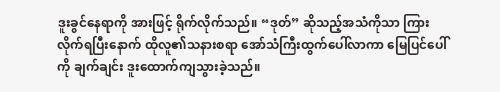ဒူးခွင်နေရာကို အားဖြင့် ရိုက်လိုက်သည်။ “ဒုတ်” ဆိုသည့်အသံကိုသာ ကြားလိုက်ရပြီးနောက် ထိုလူ၏သနားစရာ အော်သံကြီးထွက်ပေါ်လာကာ မြေပြင်ပေါ်ကို ချက်ချင်း ဒူးထောက်ကျသွားခဲ့သည်။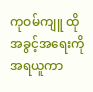ကုဝမ်ကျူ ထိုအခွင့်အရေးကို အရယူကာ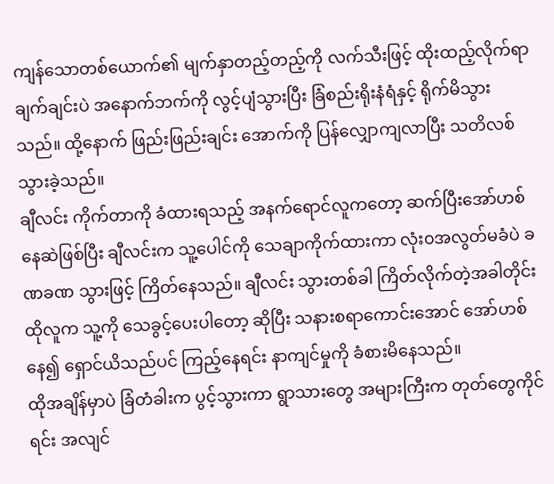ကျန်သောတစ်ယောက်၏ မျက်နှာတည့်တည့်ကို လက်သီးဖြင့် ထိုးထည့်လိုက်ရာ ချက်ချင်းပဲ အနောက်ဘက်ကို လွင့်ပျံသွားပြီး ခြံစည်းရိုးနံရံနှင့် ရိုက်မိသွားသည်။ ထို့နောက် ဖြည်းဖြည်းချင်း အောက်ကို ပြန်လျှောကျလာပြီး သတိလစ်သွားခဲ့သည်။
ချီလင်း ကိုက်တာကို ခံထားရသည့် အနက်ရောင်လူကတော့ ဆက်ပြီးအော်ဟစ်နေဆဲဖြစ်ပြီး ချီလင်းက သူ့ပေါင်ကို သေချာကိုက်ထားကာ လုံး၀အလွတ်မခံပဲ ခဏခဏ သွားဖြင့် ကြိတ်နေသည်။ ချီလင်း သွားတစ်ခါ ကြိတ်လိုက်တဲ့အခါတိုင်း ထိုလူက သူ့ကို သေခွင့်ပေးပါတော့ ဆိုပြီး သနားစရာကောင်းအောင် အော်ဟစ်နေ၍ ရှောင်ယိသည်ပင် ကြည့်နေရင်း နာကျင်မှုကို ခံစားမိနေသည်။
ထိုအချိန်မှာပဲ ခြံတံခါးက ပွင့်သွားကာ ရွာသားတွေ အများကြီးက တုတ်တွေကိုင်ရင်း အလျင်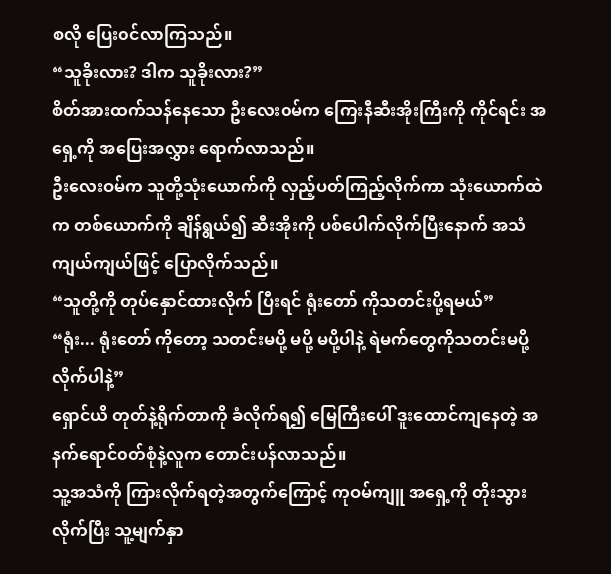စလို ပြေး၀င်လာကြသည်။
“သူခိုးလား? ဒါက သူခိုးလား?”
စိတ်အားထက်သန်နေသော ဦးလေး၀မ်က ကြေးနီဆီးအိုးကြီးကို ကိုင်ရင်း အရှေ့ကို အပြေးအလွှား ရောက်လာသည်။
ဦးလေးဝမ်က သူတို့သုံးယောက်ကို လှည့်ပတ်ကြည့်လိုက်ကာ သုံးယောက်ထဲက တစ်ယောက်ကို ချိန်ရွယ်၍ ဆီးအိုးကို ပစ်ပေါက်လိုက်ပြီးနောက် အသံကျယ်ကျယ်ဖြင့် ပြောလိုက်သည်။
“သူတို့ကို တုပ်နှောင်ထားလိုက် ပြီးရင် ရုံးတော် ကိုသတင်းပို့ရမယ်”
“ရုံး... ရုံးတော် ကိုတော့ သတင်းမပို့ မပို့ မပို့ပါနဲ့ ရဲမက်တွေကိုသတင်းမပို့လိုက်ပါနဲ့”
ရှောင်ယိ တုတ်နဲ့ရိုက်တာကို ခံလိုက်ရ၍ မြေကြီးပေါ် ဒူးထောင်ကျနေတဲ့ အနက်ရောင်၀တ်စုံနဲ့လူက တောင်းပန်လာသည်။
သူ့အသံကို ကြားလိုက်ရတဲ့အတွက်ကြောင့် ကုဝမ်ကျူ အရှေ့ကို တိုးသွားလိုက်ပြီး သူ့မျက်နှာ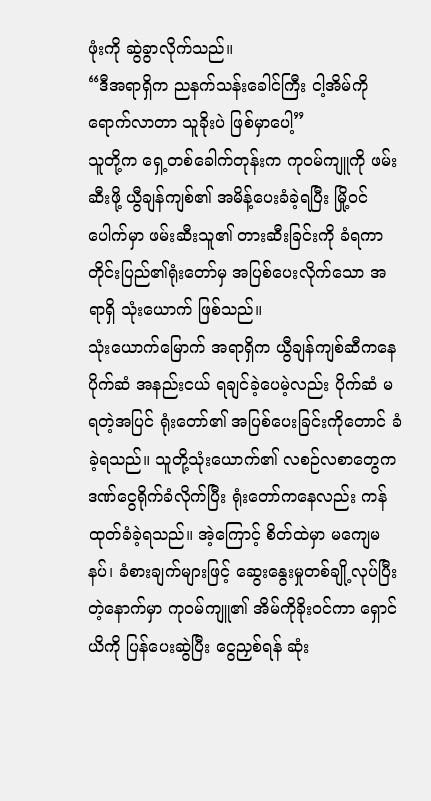ဖုံးကို ဆွဲခွာလိုက်သည်။
“ဒီအရာရှိက ညနက်သန်းခေါင်ကြီး ငါ့အိမ်ကို ရောက်လာတာ သူခိုးပဲ ဖြစ်မှာပေါ့”
သူတို့က ရှေ့တစ်ခေါက်တုန်းက ကုဝမ်ကျူကို ဖမ်းဆီးဖို့ ယွီချန်ကျစ်၏ အမိန့်ပေးခံခဲ့ရပြီး မြို့၀င်ပေါက်မှာ ဖမ်းဆီးသူ၏ တားဆီးခြင်းကို ခံရကာ တိုင်းပြည်၏ရုံးတော်မှ အပြစ်ပေးလိုက်သော အရာရှိ သုံးယောက် ဖြစ်သည်။
သုံးယောက်မြောက် အရာရှိက ယွီချန်ကျစ်ဆီကနေ ပိုက်ဆံ အနည်းငယ် ရချင်ခဲ့ပေမဲ့လည်း ပိုက်ဆံ မရတဲ့အပြင် ရုံးတော်၏ အပြစ်ပေးခြင်းကိုတောင် ခံခဲ့ရသည်။ သူတို့သုံးယောက်၏ လစဉ်လစာတွေက ဒဏ်ငွေရိုက်ခံလိုက်ပြီး ရုံးတော်ကနေလည်း ကန်ထုတ်ခံခဲ့ရသည်။ အဲ့ကြောင့် စိတ်ထဲမှာ မကျေမနပ်၊ ခံစားချက်များဖြင့် ဆွေးနွေးမှုတစ်ချို့လုပ်ပြီးတဲ့နောက်မှာ ကုဝမ်ကျူ၏ အိမ်ကိုခိုး၀င်ကာ ရှောင်ယိကို ပြန်ပေးဆွဲပြီး ငွေညှစ်ရန် ဆုံး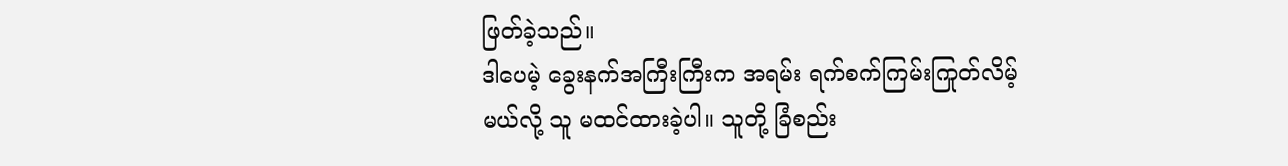ဖြတ်ခဲ့သည်။
ဒါပေမဲ့ ခွေးနက်အကြီးကြီးက အရမ်း ရက်စက်ကြမ်းကြုတ်လိမ့်မယ်လို့ သူ မထင်ထားခဲ့ပါ။ သူတို့ ခြံစည်း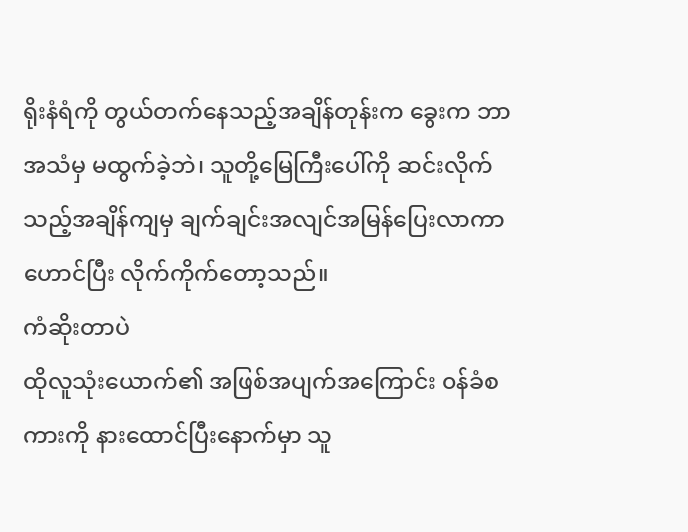ရိုးနံရံကို တွယ်တက်နေသည့်အချိန်တုန်းက ခွေးက ဘာအသံမှ မထွက်ခဲ့ဘဲ၊ သူတို့မြေကြီးပေါ်ကို ဆင်းလိုက်သည့်အချိန်ကျမှ ချက်ချင်းအလျင်အမြန်ပြေးလာကာ ဟောင်ပြီး လိုက်ကိုက်တော့သည်။
ကံဆိုးတာပဲ
ထိုလူသုံးယောက်၏ အဖြစ်အပျက်အကြောင်း ၀န်ခံစကားကို နားထောင်ပြီးနောက်မှာ သူ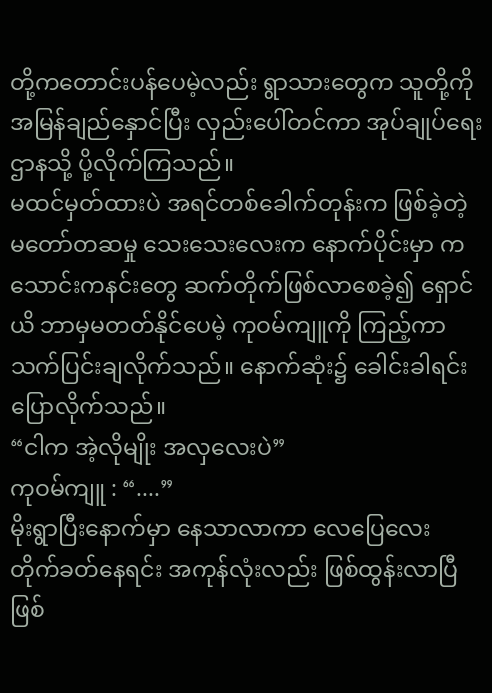တို့ကတောင်းပန်ပေမဲ့လည်း ရွာသားတွေက သူတို့ကို အမြန်ချည်နှောင်ပြီး လှည်းပေါ်တင်ကာ အုပ်ချုပ်ရေးဌာနသို့ ပို့လိုက်ကြသည်။
မထင်မှတ်ထားပဲ အရင်တစ်ခေါက်တုန်းက ဖြစ်ခဲ့တဲ့ မတော်တဆမှု သေးသေးလေးက နောက်ပိုင်းမှာ ကသောင်းကနင်းတွေ ဆက်တိုက်ဖြစ်လာစေခဲ့၍ ရှောင်ယိ ဘာမှမတတ်နိုင်ပေမဲ့ ကုဝမ်ကျူကို ကြည့်ကာ သက်ပြင်းချလိုက်သည်။ နောက်ဆုံး၌ ခေါင်းခါရင်း ပြောလိုက်သည်။
“ငါက အဲ့လိုမျိုး အလှလေးပဲ”
ကုဝမ်ကျူ : “....”
မိုးရွာပြီးနောက်မှာ နေသာလာကာ လေပြေလေး တိုက်ခတ်နေရင်း အကုန်လုံးလည်း ဖြစ်ထွန်းလာပြီ ဖြစ်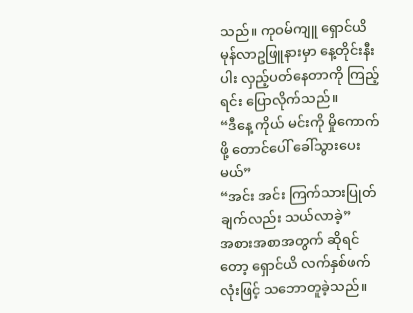သည်။ ကုဝမ်ကျူ ရှောင်ယိ မုန်လာဥဖြူနားမှာ နေ့တိုင်းနီးပါး လှည့်ပတ်နေတာကို ကြည့်ရင်း ပြောလိုက်သည်။
“ဒီနေ့ ကိုယ် မင်းကို မှိုကောက်ဖို့ တောင်ပေါ် ခေါ်သွားပေးမယ်”
“အင်း အင်း ကြက်သားပြုတ်ချက်လည်း သယ်လာခဲ့”
အစားအစာအတွက် ဆိုရင်တော့ ရှောင်ယိ လက်နှစ်ဖက်လုံးဖြင့် သဘောတူခဲ့သည်။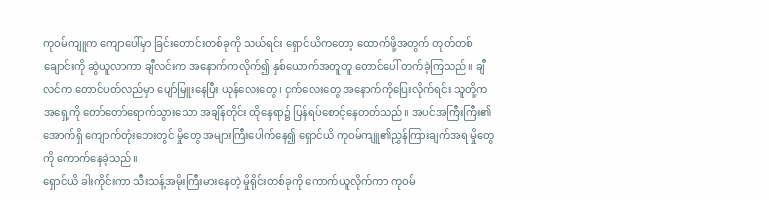ကုဝမ်ကျူက ကျောပေါ်မှာ ခြင်းတောင်းတစ်ခုကို သယ်ရင်း ရှောင်ယိကတော့ ထောက်ဖို့အတွက် တုတ်တစ်ချောင်းကို ဆွဲယူလာကာ ချီလင်းက အနောက်ကလိုက်၍ နှစ်ယောက်အတူတူ တောင်ပေါ် တက်ခဲ့ကြသည်။ ချီလင်က တောင်ပတ်လည်မှာ ပျော်မြူးနေပြီး ယုန်လေးတွေ ၊ ငှက်လေးတွေ အနောက်ကိုပြေးလိုက်ရင်း သူတို့က အရှေ့ကို တော်တော်ရောက်သွားသော အချိန်တိုင်း ထိုနေရာ၌ ပြန်ရပ်စောင့်နေတတ်သည်။ အပင်အကြီးကြီး၏အောက်ရှိ ကျောက်တုံးဘေးတွင် မှိုတွေ အများကြီးပေါက်နေ၍ ရှောင်ယိ ကုဝမ်ကျူ၏ညွှန်ကြားချက်အရ မှိုတွေကို ကောက်နေခဲ့သည်။
ရှောင်ယိ ခါးကိုင်းကာ သီးသန့်အမိုးကြီးမားနေတဲ့ မှိုရိုင်းတစ်ခုကို ကောက်ယူလိုက်ကာ ကုဝမ်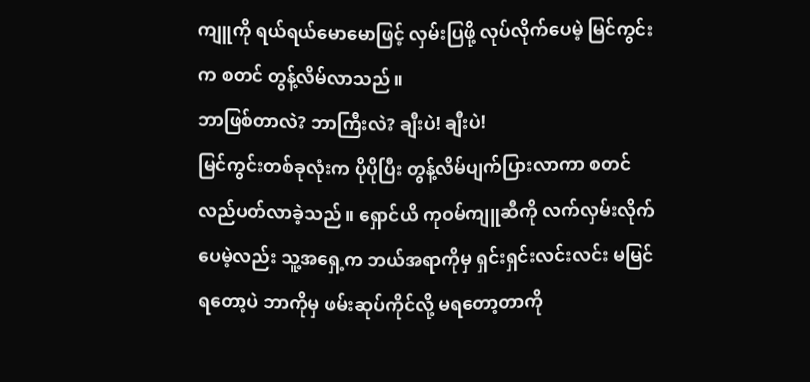ကျူကို ရယ်ရယ်မောမောဖြင့် လှမ်းပြဖို့ လုပ်လိုက်ပေမဲ့ မြင်ကွင်းက စတင် တွန့်လိမ်လာသည်။
ဘာဖြစ်တာလဲ? ဘာကြီးလဲ? ချီးပဲ! ချီးပဲ!
မြင်ကွင်းတစ်ခုလုံးက ပိုပိုပြီး တွန့်လိမ်ပျက်ပြားလာကာ စတင်လည်ပတ်လာခဲ့သည်။ ရှောင်ယိ ကုဝမ်ကျူဆီကို လက်လှမ်းလိုက်ပေမဲ့လည်း သူ့အရှေ့က ဘယ်အရာကိုမှ ရှင်းရှင်းလင်းလင်း မမြင်ရတော့ပဲ ဘာကိုမှ ဖမ်းဆုပ်ကိုင်လို့ မရတော့တာကို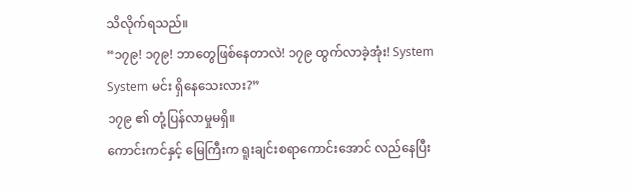သိလိုက်ရသည်။
“၁၇၉! ၁၇၉! ဘာတွေဖြစ်နေတာလဲ! ၁၇၉ ထွက်လာခဲ့အုံး! System System မင်း ရှိနေသေးလား?”
၁၇၉ ၏ တုံ့ပြန်လာမှုမရှိ။
ကောင်းကင်နှင့် မြေကြီးက ရူးချင်းစရာကောင်းအောင် လည်နေပြီး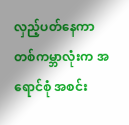လှည့်ပတ်နေကာ တစ်ကမ္ဘာလုံးက အရောင်စုံ အစင်း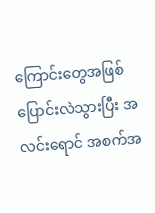ကြောင်းတွေအဖြစ် ပြောင်းလဲသွားပြီး အလင်းရောင် အစက်အ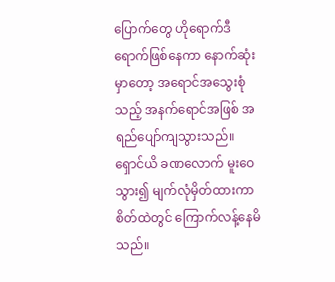ပြောက်တွေ ဟိုရောက်ဒီရောက်ဖြစ်နေကာ နောက်ဆုံးမှာတော့ အရောင်အသွေးစုံသည့် အနက်ရောင်အဖြစ် အရည်ပျော်ကျသွားသည်။
ရှောင်ယိ ခဏလောက် မူးဝေသွား၍ မျက်လုံမှိတ်ထားကာ စိတ်ထဲတွင် ကြောက်လန့်နေမိသည်။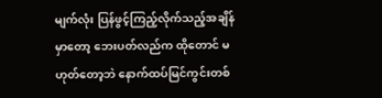မျက်လုံး ပြန်ဖွင့်ကြည့်လိုက်သည့်အချိန်မှာတော့ ဘေးပတ်လည်က ထိုတောင် မဟုတ်တော့ဘဲ နောက်ထပ်မြင်ကွင်းတစ်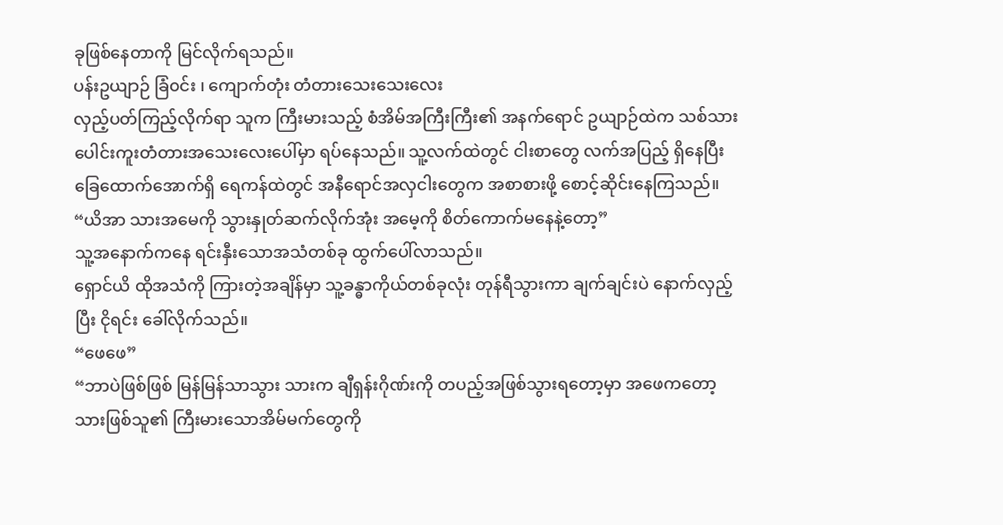ခုဖြစ်နေတာကို မြင်လိုက်ရသည်။
ပန်းဥယျာဉ် ခြံ၀င်း ၊ ကျောက်တုံး တံတားသေးသေးလေး
လှည့်ပတ်ကြည့်လိုက်ရာ သူက ကြီးမားသည့် စံအိမ်အကြီးကြီး၏ အနက်ရောင် ဥယျာဉ်ထဲက သစ်သားပေါင်းကူးတံတားအသေးလေးပေါ်မှာ ရပ်နေသည်။ သူ့လက်ထဲတွင် ငါးစာတွေ လက်အပြည့် ရှိနေပြီး ခြေထောက်အောက်ရှိ ရေကန်ထဲတွင် အနီရောင်အလှငါးတွေက အစာစားဖို့ စောင့်ဆိုင်းနေကြသည်။
“ယိအာ သားအမေကို သွားနှုတ်ဆက်လိုက်အုံး အမေ့ကို စိတ်ကောက်မနေနဲ့တော့”
သူ့အနောက်ကနေ ရင်းနှီးသောအသံတစ်ခု ထွက်ပေါ်လာသည်။
ရှောင်ယိ ထိုအသံကို ကြားတဲ့အချိန်မှာ သူ့ခန္ဓာကိုယ်တစ်ခုလုံး တုန်ရီသွားကာ ချက်ချင်းပဲ နောက်လှည့်ပြီး ငိုရင်း ခေါ်လိုက်သည်။
“ဖေဖေ”
“ဘာပဲဖြစ်ဖြစ် မြန်မြန်သာသွား သားက ချီရှန်းဂိုဏ်းကို တပည့်အဖြစ်သွားရတော့မှာ အဖေကတော့ သားဖြစ်သူ၏ ကြီးမားသောအိမ်မက်တွေကို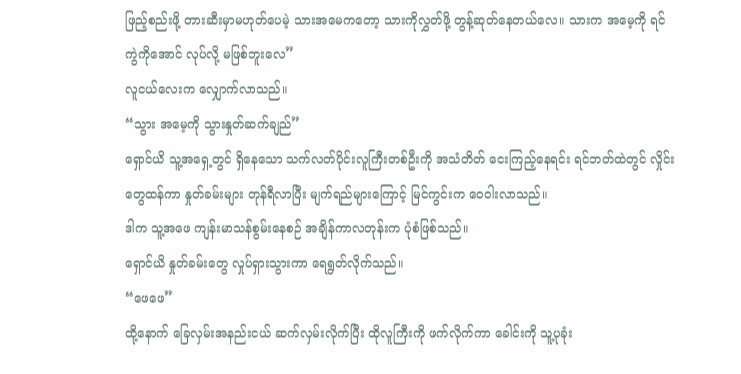ဖြည့်စည်းဖို့ တားဆီးမှာမဟုတ်ပေမဲ့ သားအမေကတော့ သားကိုလွှတ်ဖို့ တွန့်ဆုတ်နေတယ်လေ။ သားက အမေ့ကို ရင်ကွဲကိုအောင် လုပ်လို့ မဖြစ်ဘူးလေ”
လူငယ်လေးက လျှောက်လာသည်။
“သွား အမေ့ကို သွားနှုတ်ဆက်ချည်”
ရှောင်ယိ သူ့အရှေ့တွင် ရှိနေသော သက်လတ်ပိုင်းလူကြီးတစ်ဦးကို အသံတိတ် ငေးကြည့်နေရင်း ရင်ဘတ်ထဲတွင် လှိုင်းတွေထန်ကာ နှုတ်ခမ်းများ တုန်ရီလာပြီး မျက်ရည်များကြောင့် မြင်ကွင်းက ဝေဝါးလာသည်။
ဒါက သူ့အဖေ ကျန်းမာသန်စွမ်းနေစဉ် အချိန်ကာလတုန်းက ပုံစံဖြစ်သည်။
ရှောင်ယိ နှုတ်ခမ်းတွေ လှုပ်ရှားသွားကာ ရေရွတ်လိုက်သည်။
“ဖေဖေ”
ထို့နောက် ခြေလှမ်းအနည်းငယ် ဆက်လှမ်းလိုက်ပြီး ထိုလူကြီးကို ဖက်လိုက်ကာ ခေါင်းကို သူ့ပုခုံး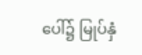ပေါ်၌ မြုပ်နှံ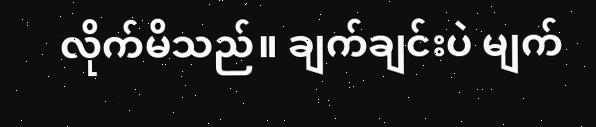လိုက်မိသည်။ ချက်ချင်းပဲ မျက်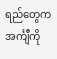ရည်တွေက အင်္ကျီကို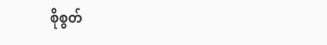စိုစွတ်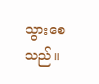သွားစေသည်။